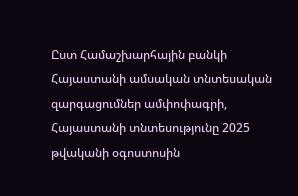Ըստ Համաշխարհային բանկի Հայաստանի ամսական տնտեսական զարգացումներ ամփոփագրի, Հայաստանի տնտեսությունը 2025 թվականի օգոստոսին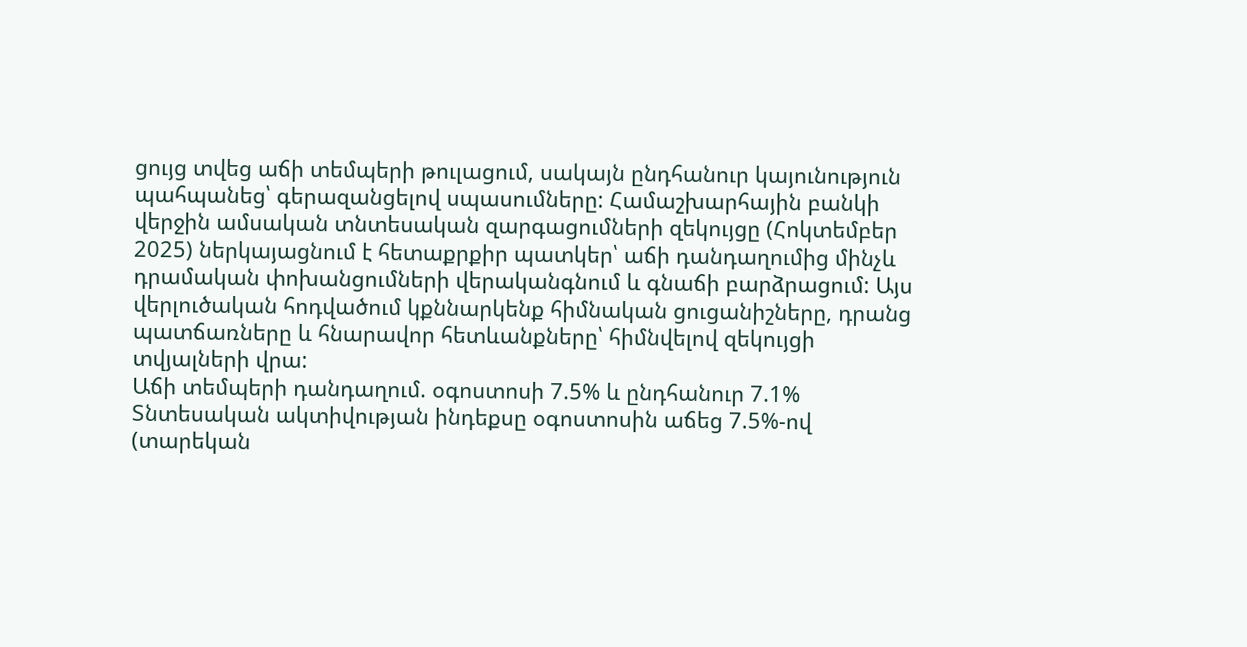ցույց տվեց աճի տեմպերի թուլացում, սակայն ընդհանուր կայունություն պահպանեց՝ գերազանցելով սպասումները: Համաշխարհային բանկի վերջին ամսական տնտեսական զարգացումների զեկույցը (Հոկտեմբեր 2025) ներկայացնում է հետաքրքիր պատկեր՝ աճի դանդաղումից մինչև դրամական փոխանցումների վերականգնում և գնաճի բարձրացում: Այս վերլուծական հոդվածում կքննարկենք հիմնական ցուցանիշները, դրանց պատճառները և հնարավոր հետևանքները՝ հիմնվելով զեկույցի տվյալների վրա:
Աճի տեմպերի դանդաղում. օգոստոսի 7.5% և ընդհանուր 7.1%
Տնտեսական ակտիվության ինդեքսը օգոստոսին աճեց 7.5%-ով (տարեկան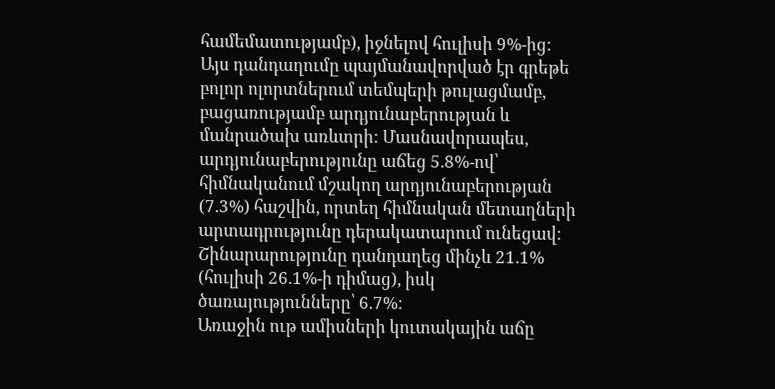համեմատությամբ), իջնելով հուլիսի 9%-ից: Այս դանդաղումը պայմանավորված էր գրեթե բոլոր ոլորտներում տեմպերի թուլացմամբ, բացառությամբ արդյունաբերության և մանրածախ առևտրի: Մասնավորապես, արդյունաբերությունը աճեց 5.8%-ով՝ հիմնականում մշակող արդյունաբերության (7.3%) հաշվին, որտեղ հիմնական մետաղների արտադրությունը դերակատարում ունեցավ: Շինարարությունը դանդաղեց մինչև 21.1% (հուլիսի 26.1%-ի դիմաց), իսկ ծառայությունները՝ 6.7%:
Առաջին ութ ամիսների կուտակային աճը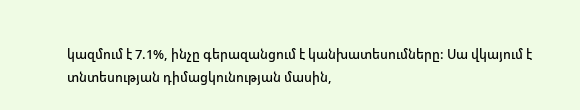կազմում է 7.1%, ինչը գերազանցում է կանխատեսումները: Սա վկայում է տնտեսության դիմացկունության մասին,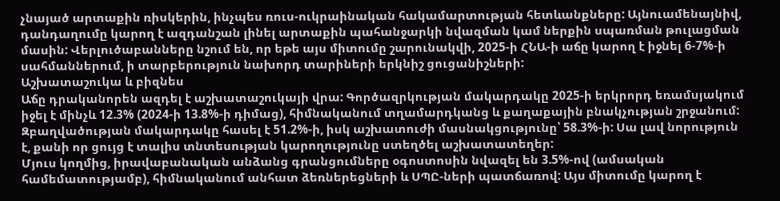չնայած արտաքին ռիսկերին, ինչպես ռուս-ուկրաինական հակամարտության հետևանքները: Այնուամենայնիվ, դանդաղումը կարող է ազդանշան լինել արտաքին պահանջարկի նվազման կամ ներքին սպառման թուլացման մասին: Վերլուծաբանները նշում են, որ եթե այս միտումը շարունակվի, 2025-ի ՀՆԱ-ի աճը կարող է իջնել 6-7%-ի սահմաններում, ի տարբերություն նախորդ տարիների երկնիշ ցուցանիշների:
Աշխատաշուկա և բիզնես
Աճը դրականորեն ազդել է աշխատաշուկայի վրա: Գործազրկության մակարդակը 2025-ի երկրորդ եռամսյակում իջել է մինչև 12.3% (2024-ի 13.8%-ի դիմաց), հիմնականում տղամարդկանց և քաղաքային բնակչության շրջանում: Զբաղվածության մակարդակը հասել է 51.2%-ի, իսկ աշխատուժի մասնակցությունը՝ 58.3%-ի: Սա լավ նորություն է, քանի որ ցույց է տալիս տնտեսության կարողությունը ստեղծել աշխատատեղեր:
Մյուս կողմից, իրավաբանական անձանց գրանցումները օգոստոսին նվազել են 3.5%-ով (ամսական համեմատությամբ), հիմնականում անհատ ձեռներեցների և ՍՊԸ-ների պատճառով: Այս միտումը կարող է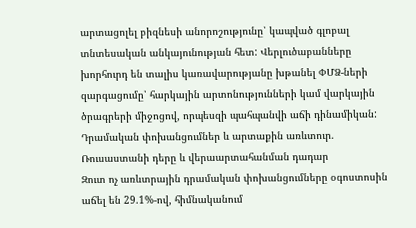արտացոլել բիզնեսի անորոշությունը՝ կապված գլոբալ տնտեսական անկայունության հետ: Վերլուծաբանները խորհուրդ են տալիս կառավարությանը խթանել ՓՄՁ-ների զարգացումը՝ հարկային արտոնությունների կամ վարկային ծրագրերի միջոցով, որպեսզի պահպանվի աճի դինամիկան:
Դրամական փոխանցումներ և արտաքին առևտուր. Ռուսաստանի դերը և վերաարտահանման դադար
Զուտ ոչ առևտրային դրամական փոխանցումները օգոստոսին աճել են 29.1%-ով, հիմնականում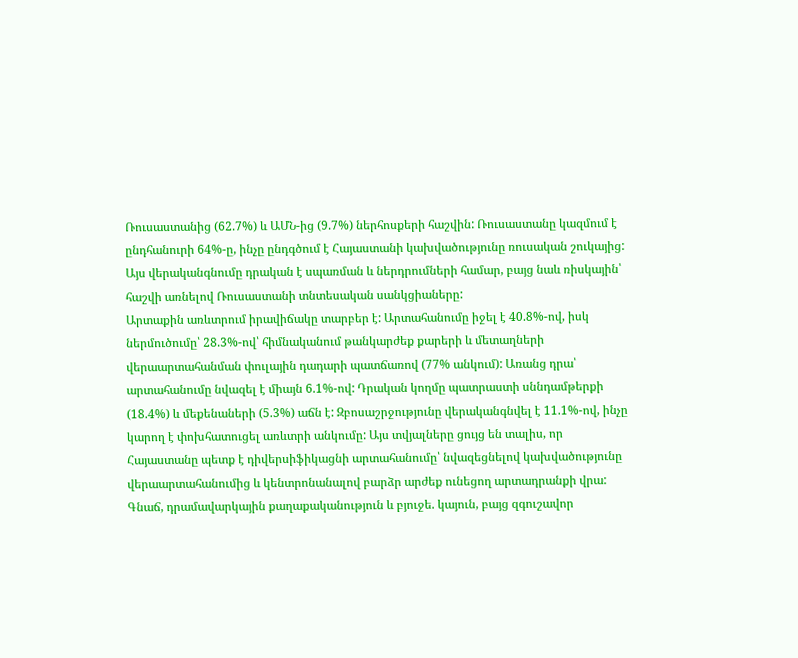Ռուսաստանից (62.7%) և ԱՄՆ-ից (9.7%) ներհոսքերի հաշվին: Ռուսաստանը կազմում է ընդհանուրի 64%-ը, ինչը ընդգծում է Հայաստանի կախվածությունը ռուսական շուկայից: Այս վերականգնումը դրական է սպառման և ներդրումների համար, բայց նաև ռիսկային՝ հաշվի առնելով Ռուսաստանի տնտեսական սանկցիաները:
Արտաքին առևտրում իրավիճակը տարբեր է: Արտահանումը իջել է 40.8%-ով, իսկ ներմուծումը՝ 28.3%-ով՝ հիմնականում թանկարժեք քարերի և մետաղների վերաարտահանման փուլային դադարի պատճառով (77% անկում): Առանց դրա՝ արտահանումը նվազել է միայն 6.1%-ով: Դրական կողմը պատրաստի սննդամթերքի (18.4%) և մեքենաների (5.3%) աճն է: Զբոսաշրջությունը վերականգնվել է 11.1%-ով, ինչը կարող է փոխհատուցել առևտրի անկումը: Այս տվյալները ցույց են տալիս, որ Հայաստանը պետք է դիվերսիֆիկացնի արտահանումը՝ նվազեցնելով կախվածությունը վերաարտահանումից և կենտրոնանալով բարձր արժեք ունեցող արտադրանքի վրա:
Գնաճ, դրամավարկային քաղաքականություն և բյուջե. կայուն, բայց զգուշավոր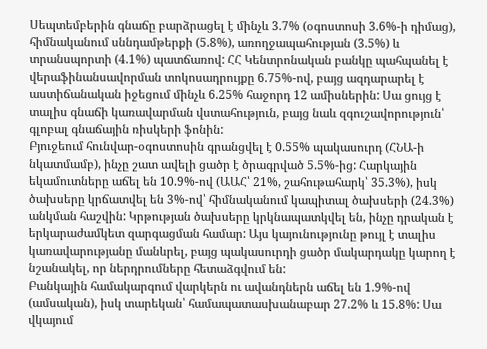Սեպտեմբերին գնաճը բարձրացել է մինչև 3.7% (օգոստոսի 3.6%-ի դիմաց), հիմնականում սննդամթերքի (5.8%), առողջապահության (3.5%) և տրանսպորտի (4.1%) պատճառով: ՀՀ Կենտրոնական բանկը պահպանել է վերաֆինանսավորման տոկոսադրույքը 6.75%-ով, բայց ազդարարել է աստիճանական իջեցում մինչև 6.25% հաջորդ 12 ամիսներին: Սա ցույց է տալիս գնաճի կառավարման վստահություն, բայց նաև զգուշավորություն՝ գլոբալ գնաճային ռիսկերի ֆոնին:
Բյուջեում հունվար-օգոստոսին գրանցվել է 0.55% պակասուրդ (ՀՆԱ-ի նկատմամբ), ինչը շատ ավելի ցածր է ծրագրված 5.5%-ից: Հարկային եկամուտները աճել են 10.9%-ով (ԱԱՀ՝ 21%, շահութահարկ՝ 35.3%), իսկ ծախսերը կրճատվել են 3%-ով՝ հիմնականում կապիտալ ծախսերի (24.3%) անկման հաշվին: Կրթության ծախսերը կրկնապատկվել են, ինչը դրական է երկարաժամկետ զարգացման համար: Այս կայունությունը թույլ է տալիս կառավարությանը մանևրել, բայց պակասուրդի ցածր մակարդակը կարող է նշանակել, որ ներդրումները հետաձգվում են:
Բանկային համակարգում վարկերն ու ավանդներն աճել են 1.9%-ով (ամսական), իսկ տարեկան՝ համապատասխանաբար 27.2% և 15.8%: Սա վկայում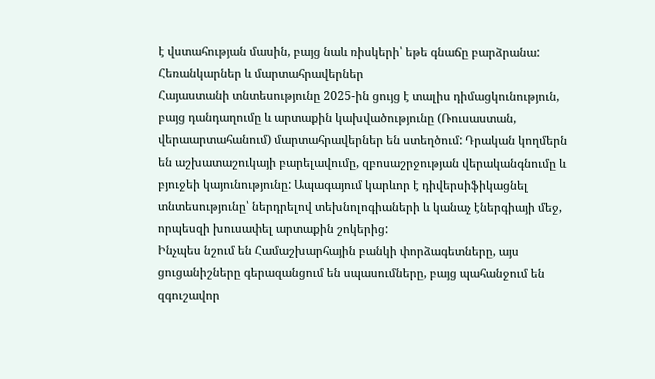է վստահության մասին, բայց նաև ռիսկերի՝ եթե գնաճը բարձրանա:
Հեռանկարներ և մարտահրավերներ
Հայաստանի տնտեսությունը 2025-ին ցույց է տալիս դիմացկունություն, բայց դանդաղումը և արտաքին կախվածությունը (Ռուսաստան, վերաարտահանում) մարտահրավերներ են ստեղծում: Դրական կողմերն են աշխատաշուկայի բարելավումը, զբոսաշրջության վերականգնումը և բյուջեի կայունությունը: Ապագայում կարևոր է դիվերսիֆիկացնել տնտեսությունը՝ ներդրելով տեխնոլոգիաների և կանաչ էներգիայի մեջ, որպեսզի խուսափել արտաքին շոկերից:
Ինչպես նշում են Համաշխարհային բանկի փորձագետները, այս ցուցանիշները գերազանցում են սպասումները, բայց պահանջում են զգուշավոր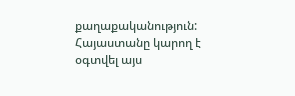քաղաքականություն: Հայաստանը կարող է օգտվել այս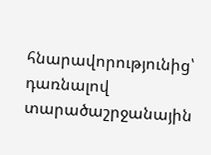հնարավորությունից՝ դառնալով տարածաշրջանային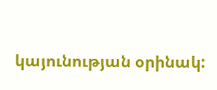կայունության օրինակ: